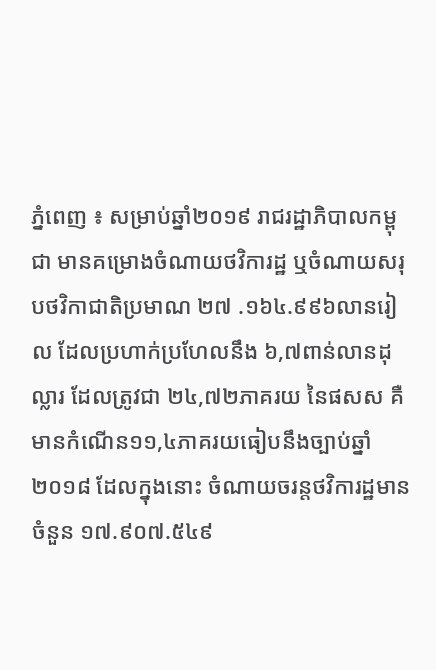ភ្នំពេញ ៖ សម្រាប់ឆ្នាំ២០១៩ រាជរដ្ឋាភិបាលកម្ពុជា មានគម្រោងចំណាយថវិការដ្ឋ ឬចំណាយសរុបថវិកាជាតិប្រមាណ ២៧ .១៦៤.៩៩៦លានរៀល ដែលប្រហាក់ប្រហែលនឹង ៦,៧ពាន់លានដុល្លារ ដែលត្រូវជា ២៤,៧២ភាគរយ នៃផសស គឺមានកំណើន១១,៤ភាគរយធៀបនឹងច្បាប់ឆ្នាំ២០១៨ ដែលក្នុងនោះ ចំណាយចរន្តថវិការដ្ឋមានចំនួន ១៧.៩០៧.៥៤៩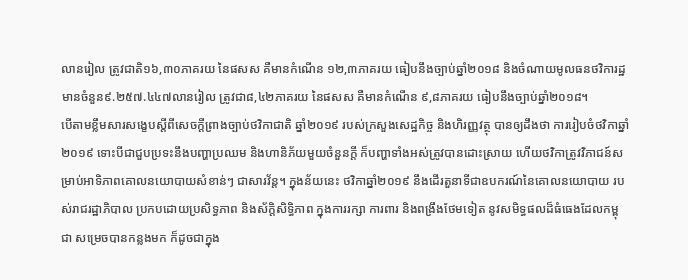លានរៀល ត្រូវជាតិ១៦,៣០ភាគរយ នៃផសស គឺមានកំណើន ១២,៣ភាគរយ ធៀបនឹងច្បាប់ឆ្នាំ២០១៨ និងចំណាយមូលធនថវិការដ្ឋមានចំនួន៩.២៥៧.៤៤៧លានរៀល ត្រូវជា៨,៤២ភាគរយ នៃផសស គឺមានកំណើន ៩,៨ភាគរយ ធៀបនឹងច្បាប់ឆ្នាំ២០១៨។
បើតាមខ្លឹមសារសង្ខេបស្តីពីសេចក្តីព្រាងច្បាប់ថវិកាជាតិ ឆ្នាំ២០១៩ របស់ក្រសួងសេដ្ឋកិច្ច និងហិរញ្ញវត្ថុ បានឲ្យដឹងថា ការរៀបចំថវិកាឆ្នាំ២០១៩ ទោះបីជាជួបប្រទះនឹងបញ្ហាប្រឈម និងហានិភ័យមួយចំនួនក្តី ក៏បញ្ហាទាំងអស់ត្រូវបានដោះស្រាយ ហើយថវិកាត្រូវវិភាជន៍សម្រាប់អាទិភាពគោលនយោបាយសំខាន់ៗ ជាសារវ័ន្ត។ ក្នុងន័យនេះ ថវិកាឆ្នាំ២០១៩ នឹងដើរតួនាទីជាឧបករណ៍នៃគោលនយោបាយ របស់រាជរដ្ឋាភិបាល ប្រកបដោយប្រសិទ្ធភាព និងស័ក្តិសិទ្ធិភាព ក្នុងការរក្សា ការពារ និងពង្រឹងថែមទៀត នូវសមិទ្ធផលដ៏ធំធេងដែលកម្ពុជា សម្រេចបានកន្លងមក ក៏ដូចជាក្នុង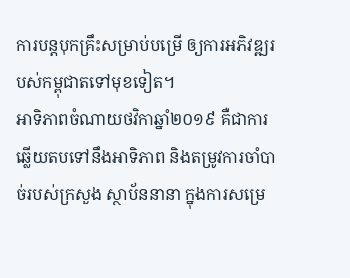ការបន្តបុកគ្រឹះសម្រាប់បម្រើ ឲ្យការអភិវឌ្ឍរបស់កម្ពុជាតទៅមុខទៀត។
អាទិភាពចំណាយថវិកាឆ្នាំ២០១៩ គឺជាការឆ្លើយតបទៅនឹងអាទិភាព និងតម្រូវការចាំបាច់របស់ក្រសួង ស្ថាប័ននានា ក្នុងការសម្រេ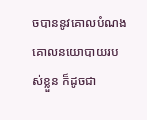ចបាននូវគោលបំណង គោលនយោបាយរបស់ខ្លួន ក៏ដូចជា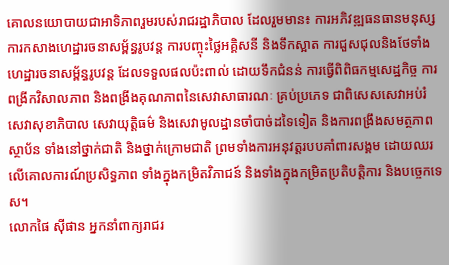គោលនយោបាយជាអាទិភាពរួមរបស់រាជរដ្ឋាភិបាល ដែលរួមមាន៖ ការអភិវឌ្ឍធនធានមនុស្ស ការកសាងហេដ្ឋារចនាសម្ព័ន្ធរូបវន្ត ការបញ្ចុះថ្លៃអគ្គិសនី និងទឹកស្អាត ការជួសជុលនិងថែទាំងហេដ្ឋារចនាសម្ព័ន្ធរូបវន្ត ដែលទទួលផលប៉ះពាល់ ដោយទឹកជំនន់ ការធ្វើពិពិធកម្មសេដ្ឋកិច្ច ការពង្រីកវិសាលភាព និងពង្រីងគុណភាពនៃសេវាសាធារណៈ គ្រប់ប្រភេទ ជាពិសេសសេវាអប់រំ សេវាសុខាភិបាល សេវាយុត្តិធម៌ និងសេវាមូលដ្ឋានចាំបាច់ដទៃទៀត និងការពង្រឹងសមត្ថភាព ស្ថាប័ន ទាំងនៅថ្នាក់ជាតិ និងថ្នាក់ក្រោមជាតិ ព្រមទាំងការអនុវត្តរបបគាំពារសង្គម ដោយឈរលើគោលការណ៍ប្រសិទ្ធភាព ទាំងក្នុងកម្រិតវិភាជន៍ និងទាំងក្នុងកម្រិតប្រតិបត្តិការ និងបច្ចេកទេស។
លោកផៃ ស៊ីផាន អ្នកនាំពាក្យរាជរ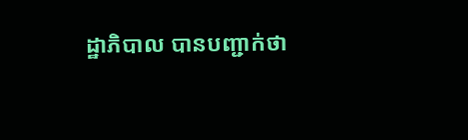ដ្ឋាភិបាល បានបញ្ជាក់ថា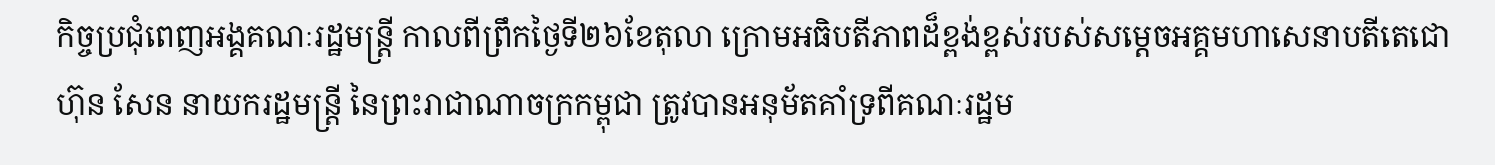កិច្ចប្រជុំពេញអង្គគណៈរដ្ឋមន្ត្រី កាលពីព្រឹកថ្ងៃទី២៦ខែតុលា ក្រោមអធិបតីភាពដ៏ខ្ពង់ខ្ពស់របស់សម្តេចអគ្គមហាសេនាបតីតេជោ ហ៊ុន សែន នាយករដ្ឋមន្ត្រី នៃព្រះរាជាណាចក្រកម្ពុជា ត្រូវបានអនុម័តគាំទ្រពីគណៈរដ្ឋម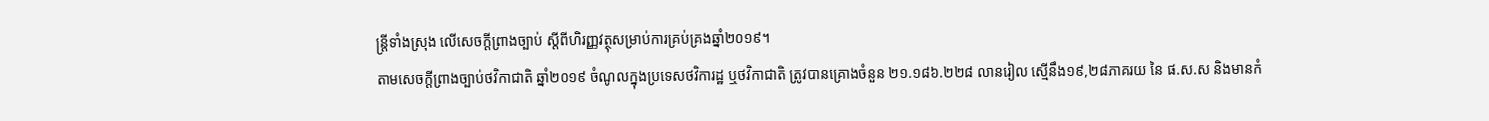ន្ត្រីទាំងស្រុង លើសេចក្តីព្រាងច្បាប់ ស្តីពីហិរញ្ញវត្ថុសម្រាប់ការគ្រប់គ្រងឆ្នាំ២០១៩។
តាមសេចក្តីព្រាងច្បាប់ថវិកាជាតិ ឆ្នាំ២០១៩ ចំណូលក្នុងប្រទេសថវិការដ្ឋ ឬថវិកាជាតិ ត្រូវបានគ្រោងចំនួន ២១.១៨៦.២២៨ លានរៀល ស្មើនឹង១៩,២៨ភាគរយ នៃ ផ.ស.ស និងមានកំ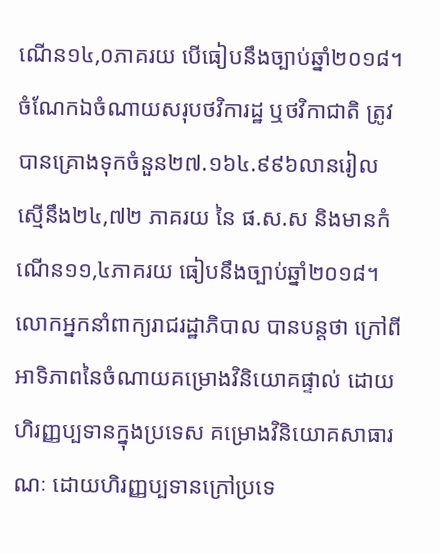ណើន១៤,០ភាគរយ បើធៀបនឹងច្បាប់ឆ្នាំ២០១៨។ ចំណែកឯចំណាយសរុបថវិការដ្ឋ ឬថវិកាជាតិ ត្រូវបានគ្រោងទុកចំនួន២៧.១៦៤.៩៩៦លានរៀល ស្មើនឹង២៤,៧២ ភាគរយ នៃ ផ.ស.ស និងមានកំណើន១១,៤ភាគរយ ធៀបនឹងច្បាប់ឆ្នាំ២០១៨។
លោកអ្នកនាំពាក្យរាជរដ្ឋាភិបាល បានបន្តថា ក្រៅពីអាទិភាពនៃចំណាយគម្រោងវិនិយោគផ្ទាល់ ដោយហិរញ្ញប្បទានក្នុងប្រទេស គម្រោងវិនិយោគសាធារណៈ ដោយហិរញ្ញប្បទានក្រៅប្រទេ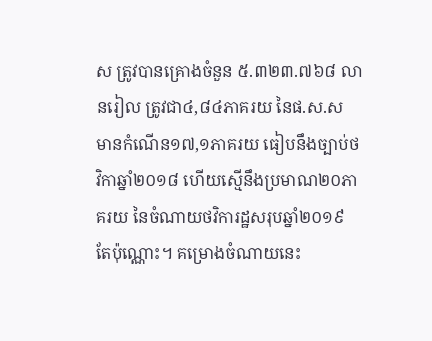ស ត្រូវបានគ្រោងចំនួន ៥.៣២៣.៧៦៨ លានរៀល ត្រូវជា៤,៨៤ភាគរយ នៃផ.ស.ស មានកំណើន១៧,១ភាគរយ ធៀបនឹងច្បាប់ថវិកាឆ្នាំ២០១៨ ហើយស្មើនឹងប្រមាណ២០ភាគរយ នៃចំណាយថវិការដ្ឋសរុបឆ្នាំ២០១៩ តែប៉ុណ្ណោះ។ គម្រោងចំណាយនេះ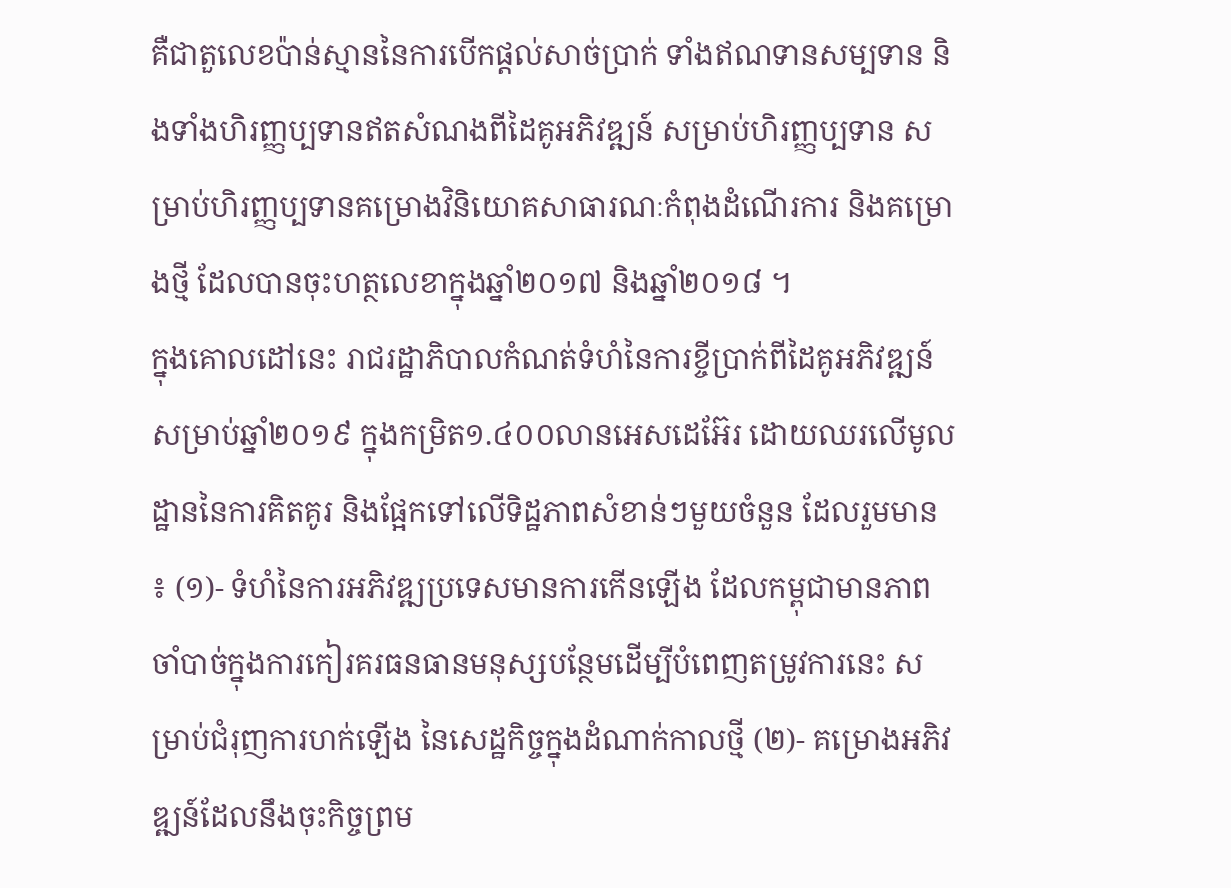គឺជាតួលេខប៉ាន់ស្មាននៃការបើកផ្ដល់សាច់ប្រាក់ ទាំងឥណទានសម្បទាន និងទាំងហិរញ្ញប្បទានឥតសំណងពីដៃគូអភិវឌ្ឍន៍ សម្រាប់ហិរញ្ញប្បទាន សម្រាប់ហិរញ្ញប្បទានគម្រោងវិនិយោគសាធារណៈកំពុងដំណើរការ និងគម្រោងថ្មី ដែលបានចុះហត្ថលេខាក្នុងឆ្នាំ២០១៧ និងឆ្នាំ២០១៨ ។
ក្នុងគោលដៅនេះ រាជរដ្ឋាភិបាលកំណត់ទំហំនៃការខ្ចីប្រាក់ពីដៃគូអភិវឌ្ឍន៍សម្រាប់ឆ្នាំ២០១៩ ក្នុងកម្រិត១.៤០០លានអេសដេអ៊ែរ ដោយឈរលើមូលដ្ឋាននៃការគិតគូរ និងផ្អែកទៅលើទិដ្ឋភាពសំខាន់ៗមួយចំនួន ដែលរួមមាន ៖ (១)- ទំហំនៃការអភិវឌ្ឍប្រទេសមានការកើនឡើង ដែលកម្ពុជាមានភាពចាំបាច់ក្នុងការកៀរគរធនធានមនុស្សបន្ថែមដើម្បីបំពេញតម្រូវការនេះ សម្រាប់ជំរុញការហក់ឡើង នៃសេដ្ឋកិច្ចក្នុងដំណាក់កាលថ្មី (២)- គម្រោងអភិវឌ្ឍន៍ដែលនឹងចុះកិច្ចព្រម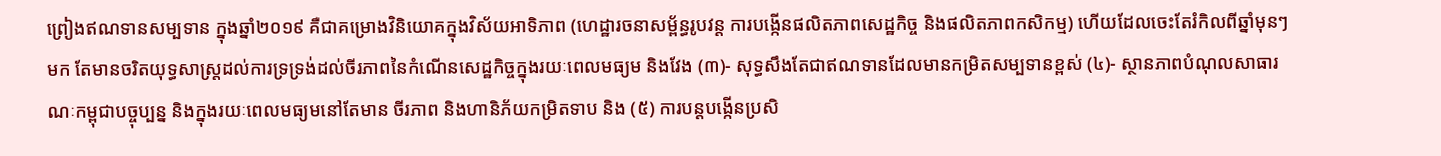ព្រៀងឥណទានសម្បទាន ក្នុងឆ្នាំ២០១៩ គឺជាគម្រោងវិនិយោគក្នុងវិស័យអាទិភាព (ហេដ្ឋារចនាសម្ព័ន្ធរូបវន្ត ការបង្កើនផលិតភាពសេដ្ឋកិច្ច និងផលិតភាពកសិកម្ម) ហើយដែលចេះតែរំកិលពីឆ្នាំមុនៗមក តែមានចរិតយុទ្ធសាស្ដ្រដល់ការទ្រទ្រង់ដល់ចីរភាពនៃកំណើនសេដ្ឋកិច្ចក្នុងរយៈពេលមធ្យម និងវែង (៣)- សុទ្ធសឹងតែជាឥណទានដែលមានកម្រិតសម្បទានខ្ពស់ (៤)- ស្ថានភាពបំណុលសាធារណៈកម្ពុជាបច្ចុប្បន្ន និងក្នុងរយៈពេលមធ្យមនៅតែមាន ចីរភាព និងហានិភ័យកម្រិតទាប និង (៥) ការបន្ដបង្កើនប្រសិ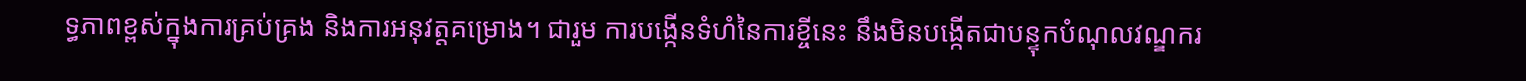ទ្ធភាពខ្ពស់ក្នុងការគ្រប់គ្រង និងការអនុវត្តគម្រោង។ ជារួម ការបង្កើនទំហំនៃការខ្ចីនេះ នឹងមិនបង្កើតជាបន្ទុកបំណុលវណ្ឌករ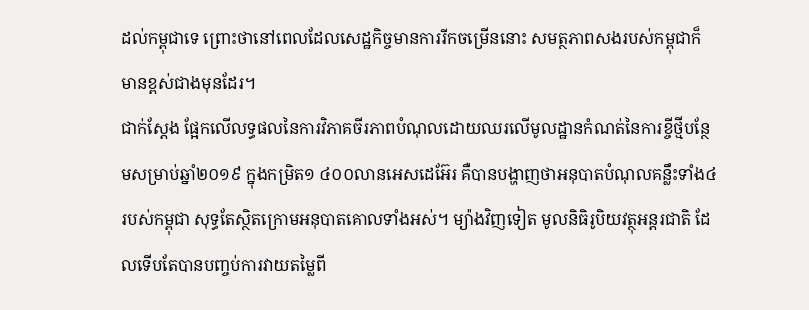ដល់កម្ពុជាទេ ព្រោះថានៅពេលដែលសេដ្ឋកិច្ចមានការរីកចម្រើននោះ សមត្ថភាពសងរបស់កម្ពុជាក៏មានខ្ពស់ជាងមុនដែរ។
ជាក់ស្ដែង ផ្អែកលើលទ្ធផលនៃការវិភាគចីរភាពបំណុលដោយឈរលើមូលដ្ឋានកំណត់នៃការខ្ចីថ្មីបន្ថែមសម្រាប់ឆ្នាំ២០១៩ ក្នុងកម្រិត១ ៤០០លានអេសដេអ៊ែរ គឺបានបង្ហាញថាអនុបាតបំណុលគន្លឹះទាំង៤របស់កម្ពុជា សុទ្ធតែស្ថិតក្រោមអនុបាតគោលទាំងអស់។ ម្យ៉ាងវិញទៀត មូលនិធិរូបិយវត្ថុអន្ដរជាតិ ដែលទើបតែបានបញ្ចប់ការវាយតម្លៃពី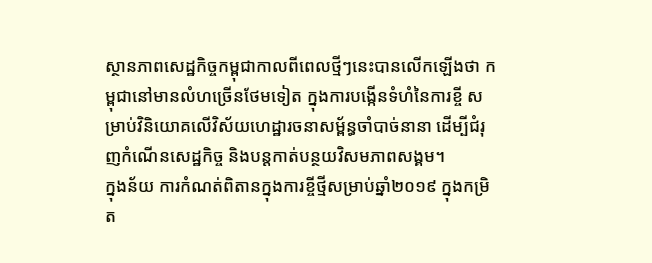ស្ថានភាពសេដ្ឋកិច្ចកម្ពុជាកាលពីពេលថ្មីៗនេះបានលើកឡើងថា កម្ពុជានៅមានលំហច្រើនថែមទៀត ក្នុងការបង្កើនទំហំនៃការខ្ចី សម្រាប់វិនិយោគលើវិស័យហេដ្ឋារចនាសម្ព័ន្ធចាំបាច់នានា ដើម្បីជំរុញកំណើនសេដ្ឋកិច្ច និងបន្ដកាត់បន្ថយវិសមភាពសង្គម។
ក្នុងន័យ ការកំណត់ពិតានក្នុងការខ្ចីថ្មីសម្រាប់ឆ្នាំ២០១៩ ក្នុងកម្រិត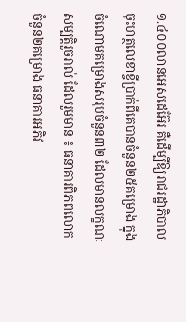១.៤០០លានអេសដេអ៊ែរ គឺដើម្បីឱ្យរាជរដ្ឋាភិបាលចុះហត្ថលេខាខ្ចីប្រាក់ពីគេបានចំនួន២៥គម្រោង ក្នុងចំណោមគម្រោងសរុបចំនួន៣២ ដែលមានលក្ខណៈសម្បត្តិរួចរាល់ ដែលរួមមាន ៖ ធនាគារពិភពលោកចំនួន២គម្រោង ធនាគារអភិវ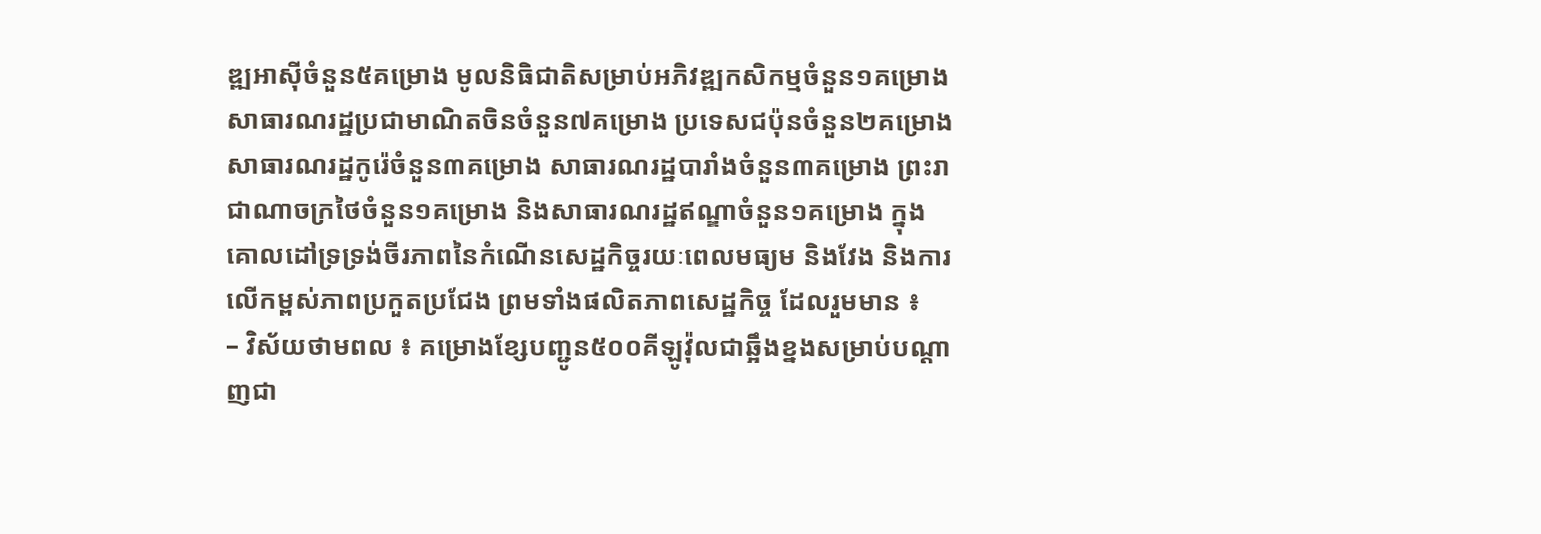ឌ្ឍអាស៊ីចំនួន៥គម្រោង មូលនិធិជាតិសម្រាប់អភិវឌ្ឍកសិកម្មចំនួន១គម្រោង សាធារណរដ្ឋប្រជាមាណិតចិនចំនួន៧គម្រោង ប្រទេសជប៉ុនចំនួន២គម្រោង សាធារណរដ្ឋកូរ៉េចំនួន៣គម្រោង សាធារណរដ្ឋបារាំងចំនួន៣គម្រោង ព្រះរាជាណាចក្រថៃចំនួន១គម្រោង និងសាធារណរដ្ឋឥណ្ឌាចំនួន១គម្រោង ក្នុងគោលដៅទ្រទ្រង់ចីរភាពនៃកំណើនសេដ្ឋកិច្ចរយៈពេលមធ្យម និងវែង និងការលើកម្ពស់ភាពប្រកួតប្រជែង ព្រមទាំងផលិតភាពសេដ្ឋកិច្ច ដែលរួមមាន ៖
– វិស័យថាមពល ៖ គម្រោងខ្សែបញ្ជូន៥០០គីឡូវ៉ុលជាឆ្អឹងខ្នងសម្រាប់បណ្ដាញជា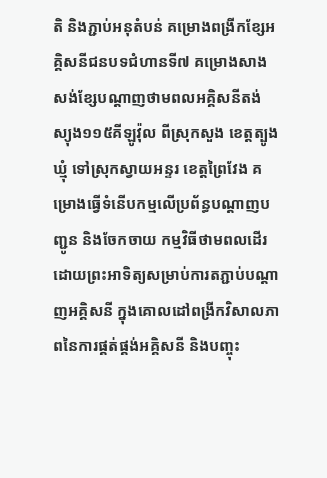តិ និងភ្ជាប់អនុតំបន់ គម្រោងពង្រីកខ្សែអគ្គិសនីជនបទជំហានទី៧ គម្រោងសាងសង់ខ្សែបណ្ដាញថាមពលអគ្គិសនីតង់ស្យុង១១៥គីឡូវ៉ុល ពីស្រុកសួង ខេត្តត្បូងឃ្មុំ ទៅស្រុកស្វាយអន្ទរ ខេត្តព្រៃវែង គម្រោងធ្វើទំនើបកម្មលើប្រព័ន្ធបណ្ដាញបញ្ជូន និងចែកចាយ កម្មវិធីថាមពលដើរដោយព្រះអាទិត្យសម្រាប់ការតភ្ជាប់បណ្ដាញអគ្គិសនី ក្នុងគោលដៅពង្រីកវិសាលភាពនៃការផ្គត់ផ្គង់អគ្គិសនី និងបញ្ចុះ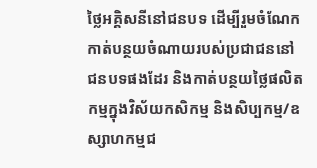ថ្លៃអគ្គិសនីនៅជនបទ ដើម្បីរួមចំណែកកាត់បន្ថយចំណាយរបស់ប្រជាជននៅជនបទផងដែរ និងកាត់បន្ថយថ្លៃផលិតកម្មក្នុងវិស័យកសិកម្ម និងសិប្បកម្ម/ឧស្សាហកម្មជ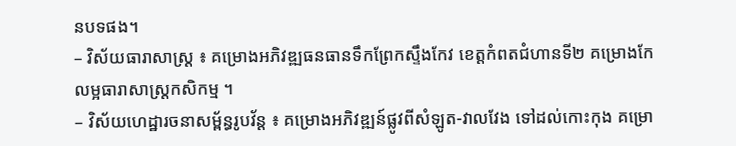នបទផង។
– វិស័យធារាសាស្ដ្រ ៖ គម្រោងអភិវឌ្ឍធនធានទឹកព្រែកស្ទឹងកែវ ខេត្តកំពតជំហានទី២ គម្រោងកែលម្អធារាសាស្ដ្រកសិកម្ម ។
– វិស័យហេដ្ឋារចនាសម្ព័ន្ធរូបវ័ន្ដ ៖ គម្រោងអភិវឌ្ឍន៍ផ្លូវពីសំឡូត-វាលវែង ទៅដល់កោះកុង គម្រោ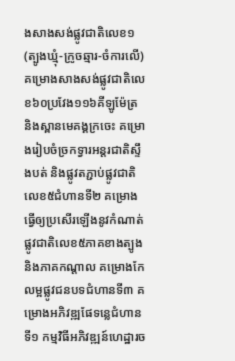ងសាងសង់ផ្លូវជាតិលេខ១ (ត្បូងឃ្មុំ-ក្រូចឆ្មារ-ចំការលើ) គម្រោងសាងសង់ផ្លូវជាតិលេខ៦០ប្រវែង១១៦គីឡូម៉ែត្រ និងស្ពានមេគង្គក្រចេះ គម្រោងរៀបចំច្រកទ្វារអន្ដរជាតិស្ទឹងបត់ និងផ្លូវតភ្ជាប់ផ្លូវជាតិលេខ៥ជំហានទី២ គម្រោងធ្វើឲ្យប្រសើរឡើងនូវកំណាត់ផ្លូវជាតិលេខ៥ភាគខាងត្បូង និងភាគកណ្ដាល គម្រោងកែលម្អផ្លូវជនបទជំហានទី៣ គម្រោងអភិវឌ្ឍផែទន្លេជំហានទី១ កម្មវិធីអភិវឌ្ឍន៍ហេដ្ឋារច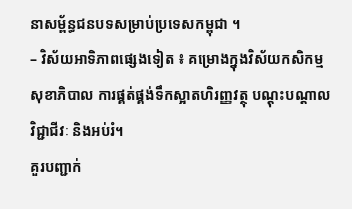នាសម្ព័ន្ធជនបទសម្រាប់ប្រទេសកម្ពុជា ។
– វិស័យអាទិភាពផ្សេងទៀត ៖ គម្រោងក្នុងវិស័យកសិកម្ម សុខាភិបាល ការផ្គត់ផ្គង់ទឹកស្អាតហិរញ្ញវត្ថុ បណ្ដុះបណ្ដាលវិជ្ជាជីវៈ និងអប់រំ។
គួរបញ្ជាក់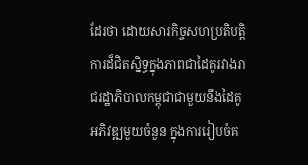ដែរថា ដោយសារកិច្ចសហប្រតិបត្តិការដ៏ជិតស្និទ្ធក្នុងភាពជាដៃគូរវាងរាជរដ្ឋាភិបាលកម្ពុជាជាមួយនឹងដៃគូអភិវឌ្ឍមួយចំនួន ក្នុងការរៀបចំគ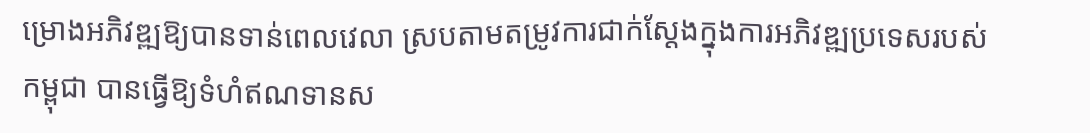ម្រោងអភិវឌ្ឍឱ្យបានទាន់ពេលវេលា ស្របតាមតម្រូវការជាក់ស្ដែងក្នុងការអភិវឌ្ឍប្រទេសរបស់កម្ពុជា បានធ្វើឱ្យទំហំឥណទានស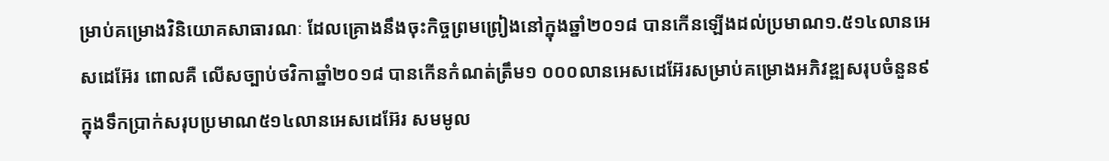ម្រាប់គម្រោងវិនិយោគសាធារណៈ ដែលគ្រោងនឹងចុះកិច្ចព្រមព្រៀងនៅក្នុងឆ្នាំ២០១៨ បានកើនឡើងដល់ប្រមាណ១.៥១៤លានអេសដេអ៊ែរ ពោលគឺ លើសច្បាប់ថវិកាឆ្នាំ២០១៨ បានកើនកំណត់ត្រឹម១ ០០០លានអេសដេអ៊ែរសម្រាប់គម្រោងអភិវឌ្ឍសរុបចំនួន៩ ក្នុងទឹកប្រាក់សរុបប្រមាណ៥១៤លានអេសដេអ៊ែរ សមមូល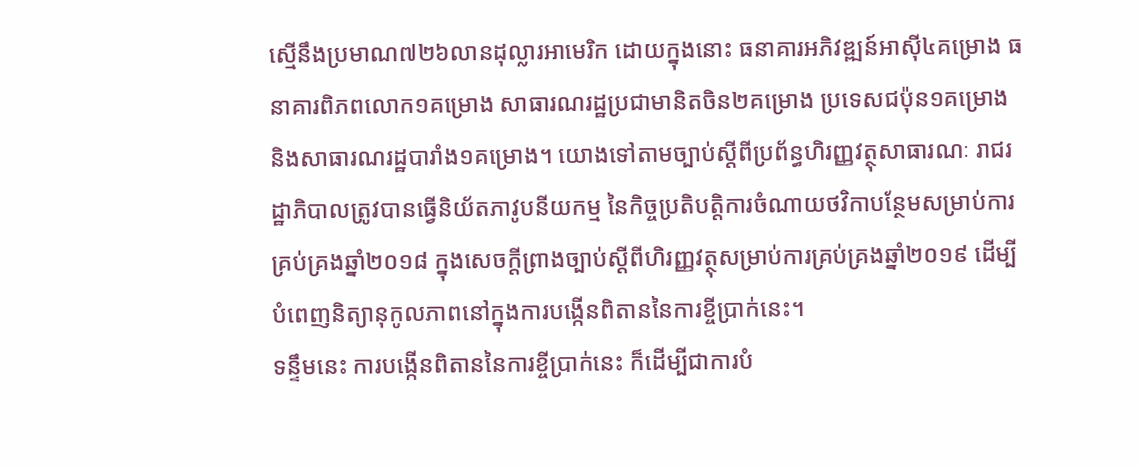ស្មើនឹងប្រមាណ៧២៦លានដុល្លារអាមេរិក ដោយក្នុងនោះ ធនាគារអភិវឌ្ឍន៍អាស៊ី៤គម្រោង ធនាគារពិភពលោក១គម្រោង សាធារណរដ្ឋប្រជាមានិតចិន២គម្រោង ប្រទេសជប៉ុន១គម្រោង និងសាធារណរដ្ឋបារាំង១គម្រោង។ យោងទៅតាមច្បាប់ស្តីពីប្រព័ន្ធហិរញ្ញវត្ថុសាធារណៈ រាជរដ្ឋាភិបាលត្រូវបានធ្វើនិយ័តភាវូបនីយកម្ម នៃកិច្ចប្រតិបត្តិការចំណាយថវិកាបន្ថែមសម្រាប់ការគ្រប់គ្រងឆ្នាំ២០១៨ ក្នុងសេចក្តីព្រាងច្បាប់ស្តីពីហិរញ្ញវត្ថុសម្រាប់ការគ្រប់គ្រងឆ្នាំ២០១៩ ដើម្បីបំពេញនិត្យានុកូលភាពនៅក្នុងការបង្កើនពិតាននៃការខ្ចីប្រាក់នេះ។
ទន្ទឹមនេះ ការបង្កើនពិតាននៃការខ្ចីប្រាក់នេះ ក៏ដើម្បីជាការបំ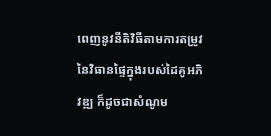ពេញនូវនីតិវិធីតាមការតម្រូវនៃវិធានផ្ទៃក្នុងរបស់ដៃគូអភិវឌ្ឍ ក៏ដូចជាសំណូម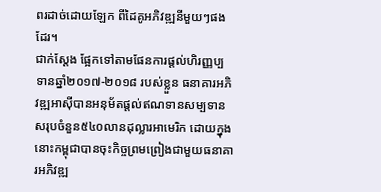ពរដាច់ដោយឡែក ពីដៃគូអភិវឌ្ឍនីមួយៗផងដែរ។
ជាក់ស្ដែង ផ្អែកទៅតាមផែនការផ្ដល់ហិរញ្ញប្បទានឆ្នាំ២០១៧-២០១៨ របស់ខ្លួន ធនាគារអភិវឌ្ឍអាស៊ីបានអនុម័តផ្ដល់ឥណទានសម្បទានសរុបចំនួន៥៤០លានដុល្លារអាមេរិក ដោយក្នុងនោះកម្ពុជាបានចុះកិច្ចព្រមព្រៀងជាមួយធនាគារអភិវឌ្ឍ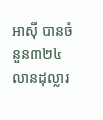អាស៊ី បានចំនួន៣២៤លានដុល្លារ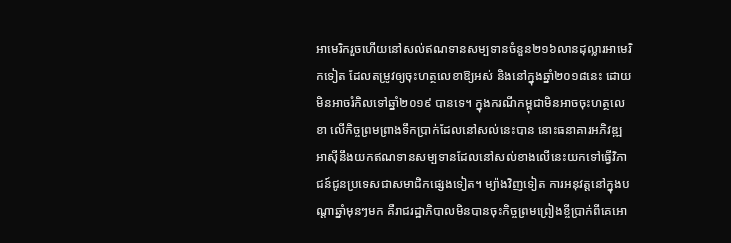អាមេរិករួចហើយនៅសល់ឥណទានសម្បទានចំនួន២១៦លានដុល្លារអាមេរិកទៀត ដែលតម្រូវឲ្យចុះហត្ថលេខាឱ្យអស់ និងនៅក្នុងឆ្នាំ២០១៨នេះ ដោយមិនអាចរំកិលទៅឆ្នាំ២០១៩ បានទេ។ ក្នុងករណីកម្ពុជាមិនអាចចុះហត្ថលេខា លើកិច្ចព្រមព្រាងទឹកប្រាក់ដែលនៅសល់នេះបាន នោះធនាគារអភិវឌ្ឍអាស៊ីនឹងយកឥណទានសម្បទានដែលនៅសល់ខាងលើនេះយកទៅធ្វើវិភាជន៍ជូនប្រទេសជាសមាជិកផ្សេងទៀត។ ម្យ៉ាងវិញទៀត ការអនុវត្តនៅក្នុងបណ្ដាឆ្នាំមុនៗមក គឺរាជរដ្ឋាភិបាលមិនបានចុះកិច្ចព្រមព្រៀងខ្ចីប្រាក់ពីគេអោ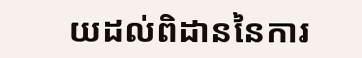យដល់ពិដាននៃការ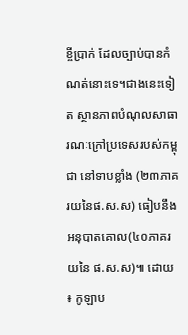ខ្ចីប្រាក់ ដែលច្បាប់បានកំណត់នោះទេ។ជាងនេះទៀត ស្ថានភាពបំណុលសាធារណៈក្រៅប្រទេសរបស់កម្ពុជា នៅទាបខ្លាំង (២៣ភាគរយនៃផ.ស.ស) ធៀបនឹងអនុបាតគោល(៤០ភាគរយនៃ ផ.ស.ស)៕ ដោយ ៖ កូឡាប